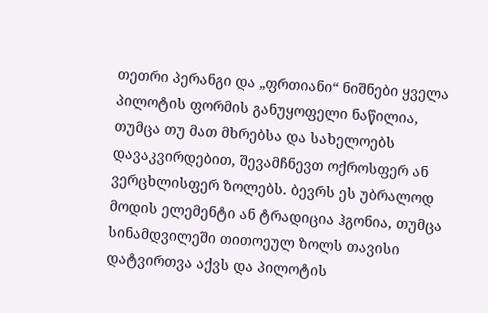თეთრი პერანგი და „ფრთიანი“ ნიშნები ყველა პილოტის ფორმის განუყოფელი ნაწილია, თუმცა თუ მათ მხრებსა და სახელოებს დავაკვირდებით, შევამჩნევთ ოქროსფერ ან ვერცხლისფერ ზოლებს. ბევრს ეს უბრალოდ მოდის ელემენტი ან ტრადიცია ჰგონია, თუმცა სინამდვილეში თითოეულ ზოლს თავისი დატვირთვა აქვს და პილოტის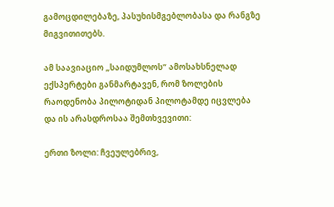გამოცდილებაზე, პასუხისმგებლობასა და რანგზე მიგვითითებს.

ამ საავიაციო „საიდუმლოს“ ამოსახსნელად ექსპერტები განმარტავენ, რომ ზოლების რაოდენობა პილოტიდან პილოტამდე იცვლება და ის არასდროსაა შემთხვევითი:

ერთი ზოლი: ჩვეულებრივ,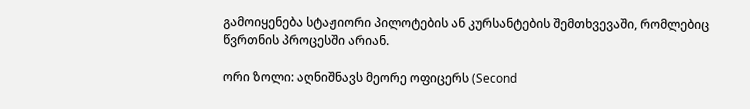გამოიყენება სტაჟიორი პილოტების ან კურსანტების შემთხვევაში, რომლებიც წვრთნის პროცესში არიან.

ორი ზოლი: აღნიშნავს მეორე ოფიცერს (Second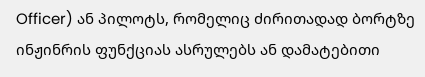Officer) ან პილოტს, რომელიც ძირითადად ბორტზე ინჟინრის ფუნქციას ასრულებს ან დამატებითი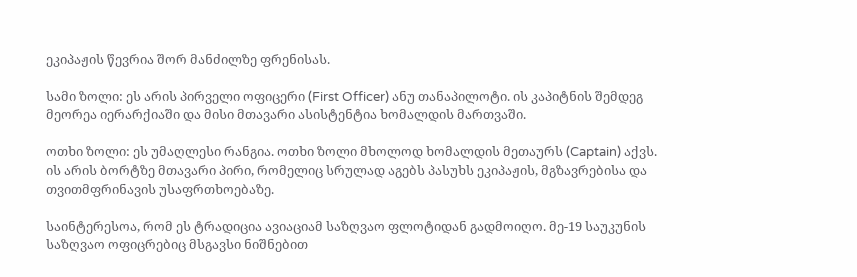ეკიპაჟის წევრია შორ მანძილზე ფრენისას.

სამი ზოლი: ეს არის პირველი ოფიცერი (First Officer) ანუ თანაპილოტი. ის კაპიტნის შემდეგ მეორეა იერარქიაში და მისი მთავარი ასისტენტია ხომალდის მართვაში.

ოთხი ზოლი: ეს უმაღლესი რანგია. ოთხი ზოლი მხოლოდ ხომალდის მეთაურს (Captain) აქვს. ის არის ბორტზე მთავარი პირი, რომელიც სრულად აგებს პასუხს ეკიპაჟის, მგზავრებისა და თვითმფრინავის უსაფრთხოებაზე.

საინტერესოა, რომ ეს ტრადიცია ავიაციამ საზღვაო ფლოტიდან გადმოიღო. მე-19 საუკუნის საზღვაო ოფიცრებიც მსგავსი ნიშნებით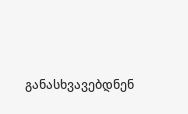განასხვავებდნენ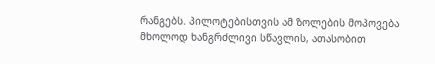რანგებს. პილოტებისთვის ამ ზოლების მოპოვება მხოლოდ ხანგრძლივი სწავლის, ათასობით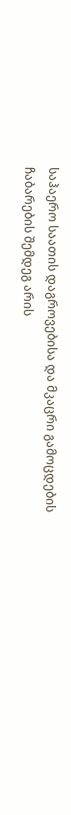საჰაერო საათის დაგროვებისა და მკაცრი გამოცდების ჩაბარების შემდეგ არის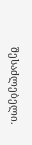შესაძლებელი.